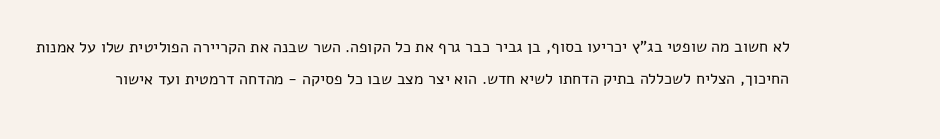לא חשוב מה שופטי בג"ץ יכריעו בסוף, בן גביר כבר גרף את כל הקופה. השר שבנה את הקריירה הפוליטית שלו על אמנות החיכוך, הצליח לשכללה בתיק הדחתו לשיא חדש. הוא יצר מצב שבו כל פסיקה - מהדחה דרמטית ועד אישור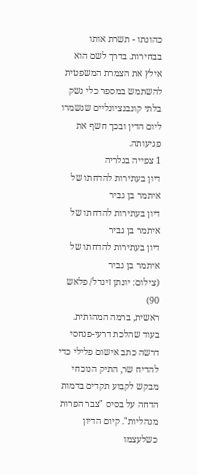כהונתו - תשרת אותו בבחירות. בדרך לשם הוא אילץ את הצמרת המשפטית להשתמש במספר כלי נשק בלתי קונבנציונליים שנשמרו ליום הדין ובכך חשף את פגיעותה.
1 צפייה בגלריה
דיון בעתירות להדחתו של איתמר בן גביר
דיון בעתירות להדחתו של איתמר בן גביר
דיון בעתירות להדחתו של איתמר בן גביר
(צילום: יונתן זינדל/ פלאש 90)
ראשית, ברמה המהותית. בעוד שהלכת דרעי-פנחסי דרשה כתב אישום פלילי כדי להדיח שר, התיק הנוכחי מבקש לקבוע תקדים בדמות הדחה על בסיס "צבר הפרות מנהליות". קיום הדיון כשלעצמו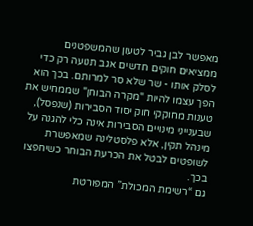מאפשר לבן גביר לטעון שהמשפטנים ממציאים חוקים חדשים אגב תנועה רק כדי לסלק אותו - שר שלא סר למרותם. בכך הוא הפך עצמו להיות "מקרה הבוחן" שממחיש את טענות מחוקקי חוק יסוד הסבירות (שנפסל), שבענייני מינויים הסבירות אינה כלי להגנה על מינהל תקין, אלא פלסטלינה שמאפשרת לשופטים לבטל את הכרעת הבוחר כשיחפצו בכך.
גם “רשימת המכולת” המפורטת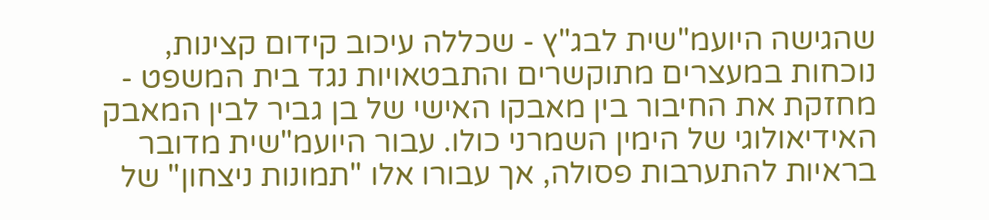שהגישה היועמ"שית לבג"ץ - שכללה עיכוב קידום קצינות, נוכחות במעצרים מתוקשרים והתבטאויות נגד בית המשפט - מחזקת את החיבור בין מאבקו האישי של בן גביר לבין המאבק האידיאולוגי של הימין השמרני כולו. עבור היועמ"שית מדובר בראיות להתערבות פסולה, אך עבורו אלו "תמונות ניצחון" של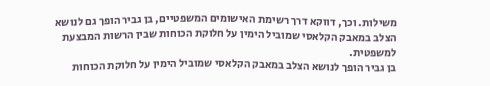משילות. וכך, דווקא דרך רשימת האישומים המשפטיים, בן גביר הופך גם לנושא הצלב במאבק הקלאסי שמוביל הימין על חלוקת הכוחות שבין הרשות המבצעת למשפטית.
בן גביר הופך לנושא הצלב במאבק הקלאסי שמוביל הימין על חלוקת הכוחות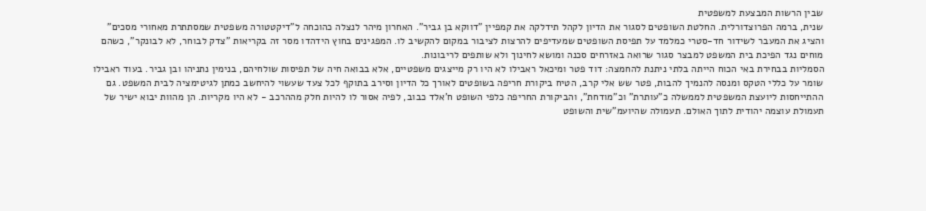שבין הרשות המבצעת למשפטית
שנית, ברמה הפרוצדורלית. החלטת השופטים לסגור את הדיון לקהל תידלקה את קמפיין "דווקא בן גביר". האחרון מיהר לנצלה כהוכחה ל"דיקטטורה משפטית שמסתתרת מאחורי מסכים" והציג את המעבר לשידור חד-סטרי כמלמד על תפיסת השופטים שמעדיפים להרצות לציבור במקום להקשיב לו. המפגינים בחוץ הידהדו מסר זה בקריאות "צדק לבוחר, לא לבונקר", כשהם מוחים נגד הפיכת בית המשפט למבצר סגור שרואה באזרחים סכנה ומושא לחינוך ולא שותפים לריבונות.
הסמליות בבחירת באי הכוח הייתה בלתי ניתנת להחמצה: דוד פטר ומיכאל ראבילו לא היו רק מייצגים משפטיים, אלא בבואה חיה של תפיסות שולחיהם, בנימין נתניהו ובן גביר. בעוד ראבילו שומר על כללי הטקס ומנסה להנמיך להבות, פטר שש אלי קרב, הטיח ביקורת חריפה בשופטים לאורך כל הדיון וסירב בתוקף לכל צעד שעשוי להיחשב כמתן לגיטימציה לבית המשפט. גם ההתייחסות ליועצת המשפטית לממשלה כ"עותרת" וכ"מודחת", והביקורת החריפה כלפי השופט ח'אלד כבוב, לפיה אסור לו להיות חלק מההרכב - לא היו מקריות. הן מהוות יבוא ישיר של תעמולת עוצמה יהודית לתוך האולם. תעמולה שהיועמ"שית והשופט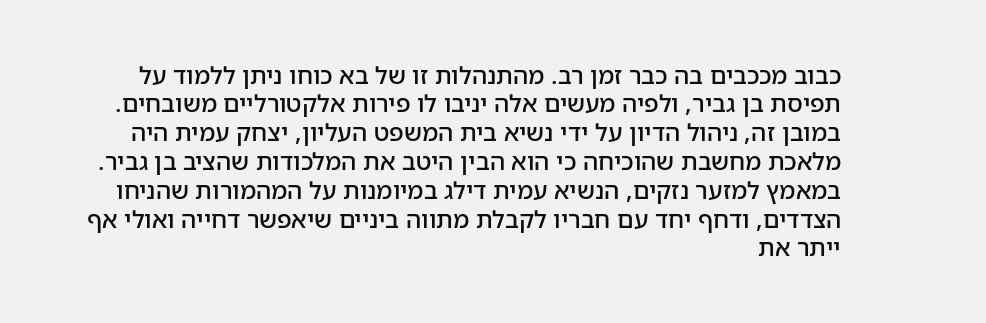כבוב מככבים בה כבר זמן רב. מהתנהלות זו של בא כוחו ניתן ללמוד על תפיסת בן גביר, ולפיה מעשים אלה יניבו לו פירות אלקטורליים משובחים.
במובן זה, ניהול הדיון על ידי נשיא בית המשפט העליון, יצחק עמית היה מלאכת מחשבת שהוכיחה כי הוא הבין היטב את המלכודות שהציב בן גביר. במאמץ למזער נזקים, הנשיא עמית דילג במיומנות על המהמורות שהניחו הצדדים, ודחף יחד עם חבריו לקבלת מתווה ביניים שיאפשר דחייה ואולי אף ייתר את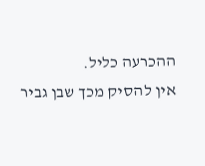ההכרעה כליל.
אין להסיק מכך שבן גביר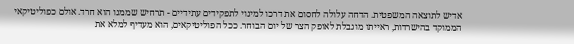אדיש לתוצאה המשפטית. הדחה עלולה לחסום את דרכו למינוי לתפקידים עתידיים - תרחיש שממנו הוא חרד. אולם כפוליטיקאי הממוקד בהישרדות, ראייתו מוגבלת לאופק הצר של יום הבוחר. ככל הפוליטיקאים, הוא מעדיף למלא את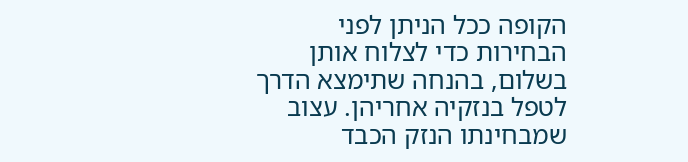הקופה ככל הניתן לפני הבחירות כדי לצלוח אותן בשלום, בהנחה שתימצא הדרך לטפל בנזקיה אחריהן. עצוב שמבחינתו הנזק הכבד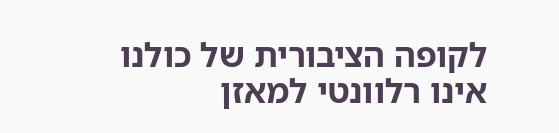לקופה הציבורית של כולנו אינו רלוונטי למאזן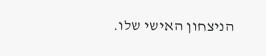הניצחון האישי שלו.